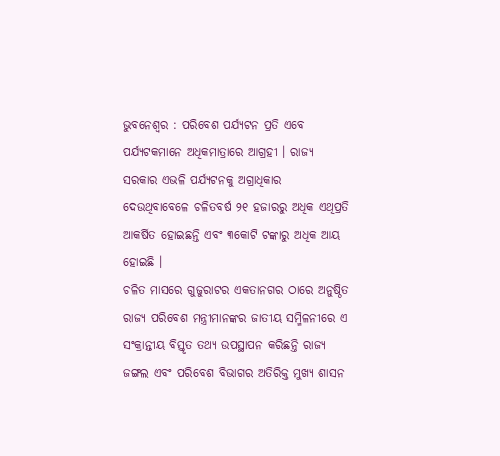ଭୁବନେଶ୍ୱର : ପରିବେଶ ପର୍ଯ୍ୟଟନ ପ୍ରତି ଏବେ ପର୍ଯ୍ୟଟକମାନେ ଅଧିକମାତ୍ରାରେ ଆଗ୍ରହୀ । ରାଜ୍ୟ ସରକାର ଏଭଳି ପର୍ଯ୍ୟଟନକୁ ଅଗ୍ରାଧିକାର ଦେଉଥିବାବେଳେ ଚଳିତବର୍ଷ ୨୧ ହଜାରରୁ ଅଧିକ ଏଥିପ୍ରତି ଆକର୍ଷିତ ହୋଇଛନ୍ତି ଏବଂ ୩କୋଟି ଟଙ୍କାରୁ ଅଧିକ ଆୟ ହୋଇଛି ।
ଚଳିତ ମାସରେ ଗୁଜୁରାଟର ଏକତାନଗର ଠାରେ ଅନୁଷ୍ଠିତ ରାଜ୍ୟ ପରିବେଶ ମନ୍ତ୍ରୀମାନଙ୍କର ଜାତୀୟ ସମ୍ମିଳନୀରେ ଏ ସଂକ୍ରାନ୍ତୀୟ ବିସ୍ତୃତ ତଥ୍ୟ ଉପସ୍ଥାପନ କରିଛନ୍ତି ରାଜ୍ୟ ଜଙ୍ଗଲ ଏବଂ ପରିବେଶ ବିଭାଗର ଅତିରିକ୍ତ ମୁଖ୍ୟ ଶାସନ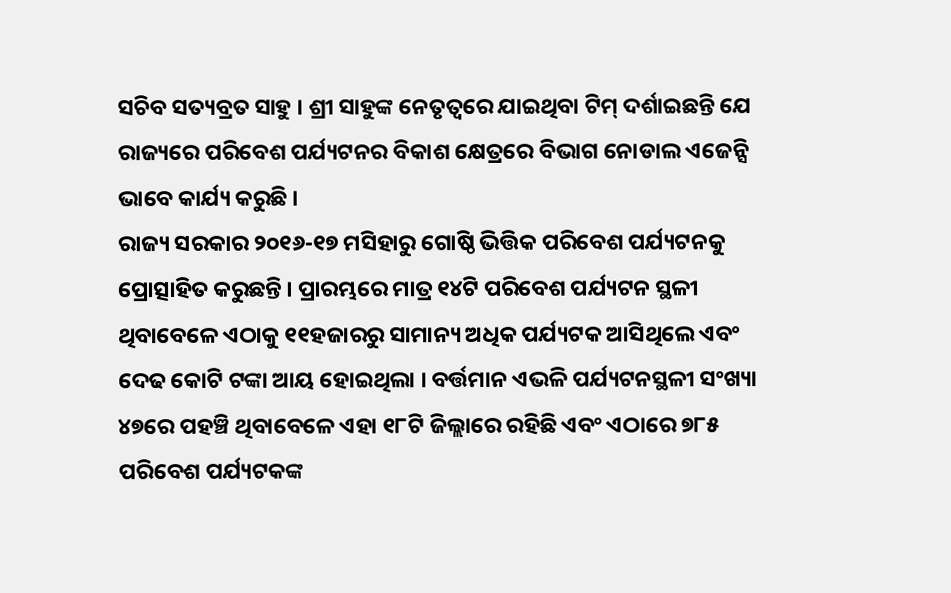ସଚିବ ସତ୍ୟବ୍ରତ ସାହୁ । ଶ୍ରୀ ସାହୁଙ୍କ ନେତୃତ୍ୱରେ ଯାଇଥିବା ଟିମ୍ ଦର୍ଶାଇଛନ୍ତି ଯେ ରାଜ୍ୟରେ ପରିବେଶ ପର୍ଯ୍ୟଟନର ବିକାଶ କ୍ଷେତ୍ରରେ ବିଭାଗ ନୋଡାଲ ଏଜେନ୍ସି ଭାବେ କାର୍ଯ୍ୟ କରୁଛି ।
ରାଜ୍ୟ ସରକାର ୨୦୧୬-୧୭ ମସିହାରୁ ଗୋଷ୍ଠି ଭିତ୍ତିକ ପରିବେଶ ପର୍ଯ୍ୟଟନକୁ ପ୍ରୋତ୍ସାହିତ କରୁଛନ୍ତି । ପ୍ରାରମ୍ଭରେ ମାତ୍ର ୧୪ଟି ପରିବେଶ ପର୍ଯ୍ୟଟନ ସ୍ଥଳୀ ଥିବାବେଳେ ଏଠାକୁ ୧୧ହଜାରରୁ ସାମାନ୍ୟ ଅଧିକ ପର୍ଯ୍ୟଟକ ଆସିଥିଲେ ଏବଂ ଦେଢ କୋଟି ଟଙ୍କା ଆୟ ହୋଇଥିଲା । ବର୍ତ୍ତମାନ ଏଭଳି ପର୍ଯ୍ୟଟନସ୍ଥଳୀ ସଂଖ୍ୟା ୪୭ରେ ପହଞ୍ଚି ଥିବାବେଳେ ଏହା ୧୮ଟି ଜିଲ୍ଲାରେ ରହିଛି ଏବଂ ଏଠାରେ ୭୮୫ ପରିବେଶ ପର୍ଯ୍ୟଟକଙ୍କ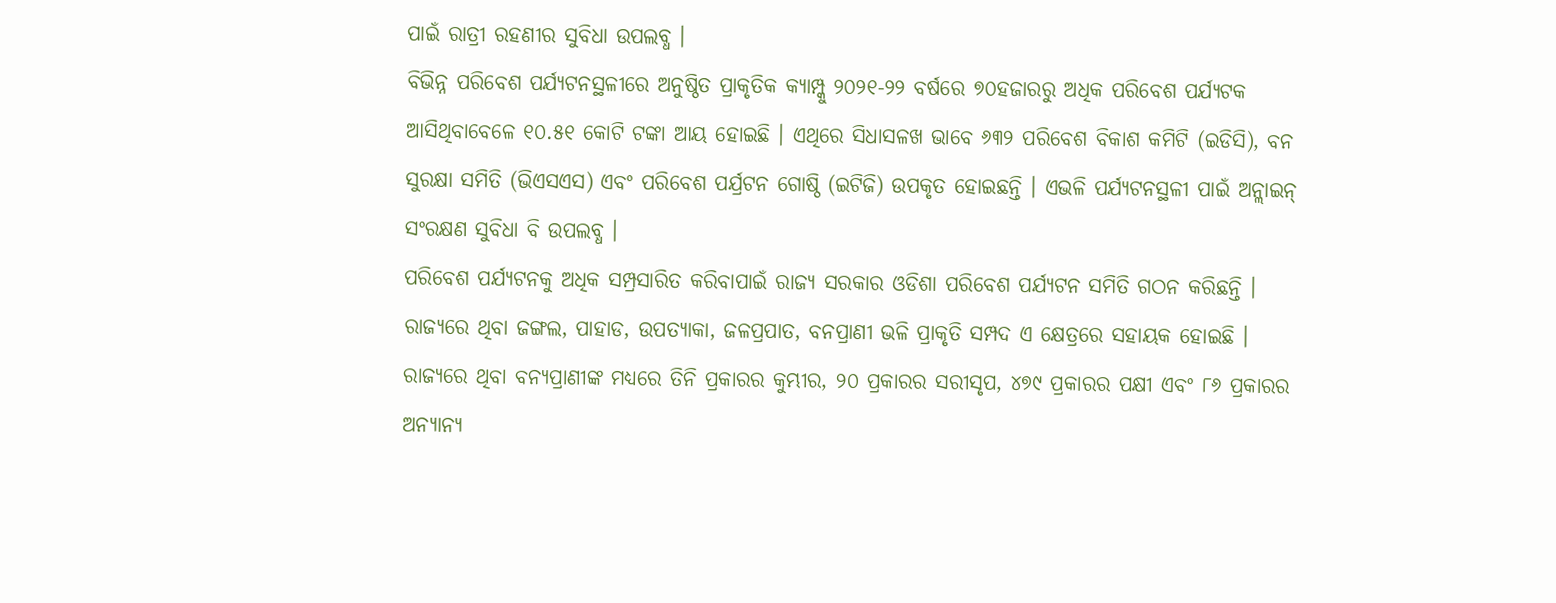ପାଇଁ ରାତ୍ରୀ ରହଣୀର ସୁବିଧା ଉପଲବ୍ଧ ।
ବିଭିନ୍ନ ପରିବେଶ ପର୍ଯ୍ୟଟନସ୍ଥଳୀରେ ଅନୁଷ୍ଠିତ ପ୍ରାକୃତିକ କ୍ୟାମ୍ପ୍କୁ ୨୦୨୧-୨୨ ବର୍ଷରେ ୭୦ହଜାରରୁ ଅଧିକ ପରିବେଶ ପର୍ଯ୍ୟଟକ ଆସିଥିବାବେଳେ ୧୦.୫୧ କୋଟି ଟଙ୍କା ଆୟ ହୋଇଛି । ଏଥିରେ ସିଧାସଳଖ ଭାବେ ୬୩୨ ପରିବେଶ ବିକାଶ କମିଟି (ଇଡିସି), ବନ ସୁରକ୍ଷା ସମିତି (ଭିଏସଏସ) ଏବଂ ପରିବେଶ ପର୍ଯ୍ରଟନ ଗୋଷ୍ଠି (ଇଟିଜି) ଉପକୃତ ହୋଇଛନ୍ତି । ଏଭଳି ପର୍ଯ୍ୟଟନସ୍ଥଳୀ ପାଇଁ ଅନ୍ଲାଇନ୍ ସଂରକ୍ଷଣ ସୁବିଧା ବି ଉପଲବ୍ଧ ।
ପରିବେଶ ପର୍ଯ୍ୟଟନକୁ ଅଧିକ ସମ୍ପ୍ରସାରିତ କରିବାପାଇଁ ରାଜ୍ୟ ସରକାର ଓଡିଶା ପରିବେଶ ପର୍ଯ୍ୟଟନ ସମିତି ଗଠନ କରିଛନ୍ତି । ରାଜ୍ୟରେ ଥିବା ଜଙ୍ଗଲ, ପାହାଡ, ଉପତ୍ୟାକା, ଜଳପ୍ରପାତ, ବନପ୍ରାଣୀ ଭଳି ପ୍ରାକୃତି ସମ୍ପଦ ଏ କ୍ଷେତ୍ରରେ ସହାୟକ ହୋଇଛି । ରାଜ୍ୟରେ ଥିବା ବନ୍ୟପ୍ରାଣୀଙ୍କ ମଧ୍ୟରେ ତିନି ପ୍ରକାରର କୁମ୍ଭୀର, ୨୦ ପ୍ରକାରର ସରୀସୃପ, ୪୭୯ ପ୍ରକାରର ପକ୍ଷୀ ଏବଂ ୮୬ ପ୍ରକାରର ଅନ୍ୟାନ୍ୟ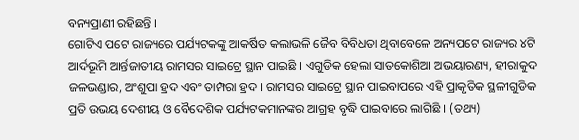ବନ୍ୟପ୍ରାଣୀ ରହିଛନ୍ତି ।
ଗୋଟିଏ ପଟେ ରାଜ୍ୟରେ ପର୍ଯ୍ୟଟକଙ୍କୁ ଆକର୍ଷିତ କଲାଭଳି ଜୈବ ବିବିଧତା ଥିବାବେଳେ ଅନ୍ୟପଟେ ରାଜ୍ୟର ୪ଟି ଆର୍ଦଭୂମି ଆର୍ନ୍ତଜାତୀୟ ରାମସର ସାଇଟ୍ରେ ସ୍ଥାନ ପାଇଛି । ଏଗୁଡିକ ହେଲା ସାତକୋଶିଆ ଅଭୟାରଣ୍ୟ, ହୀରାକୁଦ ଜଳଭଣ୍ଡାର, ଅଂଶୁପା ହ୍ରଦ ଏବଂ ତାମ୍ପରା ହ୍ରଦ । ରାମସର ସାଇଟ୍ରେ ସ୍ଥାନ ପାଇବାପରେ ଏହି ପ୍ରାକୃତିକ ସ୍ଥଳୀଗୁଡିକ ପ୍ରତି ଉଭୟ ଦେଶୀୟ ଓ ବୈଦେଶିକ ପର୍ଯ୍ୟଟକମାନଙ୍କର ଆଗ୍ରହ ବୃଦ୍ଧି ପାଇବାରେ ଲାଗିଛି । (ତଥ୍ୟ)